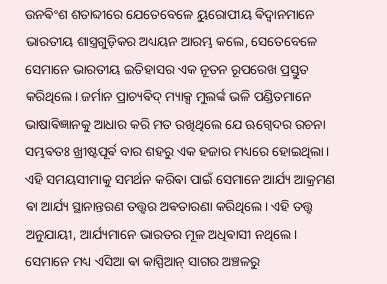ଉନଵିଂଶ ଶତାବ୍ଦୀରେ ଯେତେବେଳେ ୟୁରୋପୀୟ ଵିଦ୍ୱାନମାନେ ଭାରତୀୟ ଶାସ୍ତ୍ରଗୁଡ଼ିକର ଅଧ୍ୟୟନ ଆରମ୍ଭ କଲେ, ସେତେବେଳେ ସେମାନେ ଭାରତୀୟ ଇତିହାସର ଏକ ନୂତନ ରୂପରେଖ ପ୍ରସ୍ତୁତ କରିଥିଲେ। ଜର୍ମାନ ପ୍ରାଚ୍ୟଵିଦ୍ ମ୍ୟାକ୍ସ ମୁଲର୍ଙ୍କ ଭଳି ପଣ୍ଡିତମାନେ ଭାଷାଵିଜ୍ଞାନକୁ ଆଧାର କରି ମତ ରଖିଥିଲେ ଯେ ଋଗ୍ଵେଦର ରଚନା ସମ୍ଭଵତଃ ଖ୍ରୀଷ୍ଟପୂର୍ଵ ବାର ଶହରୁ ଏକ ହଜାର ମଧ୍ୟରେ ହୋଇଥିଲା। ଏହି ସମୟସୀମାକୁ ସମର୍ଥନ କରିଵା ପାଇଁ ସେମାନେ ଆର୍ଯ୍ୟ ଆକ୍ରମଣ ଵା ଆର୍ଯ୍ୟ ସ୍ଥାନାନ୍ତରଣ ତତ୍ତ୍ୱର ଅଵତାରଣା କରିଥିଲେ। ଏହି ତତ୍ତ୍ୱ ଅନୁଯାୟୀ, ଆର୍ଯ୍ୟମାନେ ଭାରତର ମୂଳ ଅଧିଵାସୀ ନଥିଲେ। ସେମାନେ ମଧ୍ୟ ଏସିଆ ଵା କାସ୍ପିଆନ୍ ସାଗର ଅଞ୍ଚଳରୁ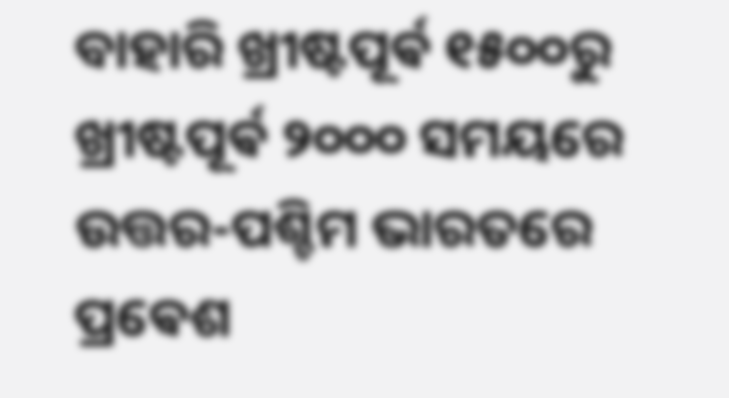ବାହାରି ଖ୍ରୀଷ୍ଟପୂର୍ଵ ୧୫୦୦ରୁ ଖ୍ରୀଷ୍ଟପୂର୍ଵ ୨୦୦୦ ସମୟରେ ଉତ୍ତର-ପଶ୍ଚିମ ଭାରତରେ ପ୍ରଵେଶ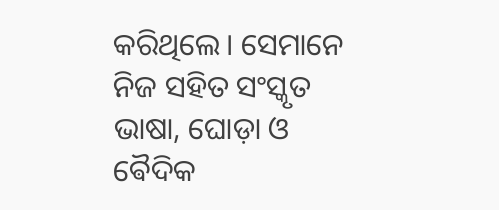କରିଥିଲେ। ସେମାନେ ନିଜ ସହିତ ସଂସ୍କୃତ ଭାଷା, ଘୋଡ଼ା ଓ ଵୈଦିକ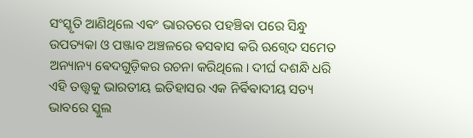ସଂସ୍କୃତି ଆଣିଥିଲେ ଏଵଂ ଭାରତରେ ପହଞ୍ଚିଵା ପରେ ସିନ୍ଧୁ ଉପତ୍ୟକା ଓ ପଞ୍ଜାବ ଅଞ୍ଚଳରେ ଵସଵାସ କରି ଋଗ୍ଵେଦ ସମେତ ଅନ୍ୟାନ୍ୟ ଵେଦଗୁଡ଼ିକର ରଚନା କରିଥିଲେ। ଦୀର୍ଘ ଦଶନ୍ଧି ଧରି ଏହି ତତ୍ତ୍ୱକୁ ଭାରତୀୟ ଇତିହାସର ଏକ ନିର୍ଵିଵାଦୀୟ ସତ୍ୟ ଭାବରେ ସ୍କୁଲ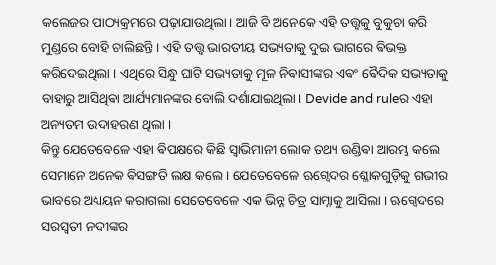କଲେଜର ପାଠ୍ୟକ୍ରମରେ ପଢ଼ାଯାଉଥିଲା। ଆଜି ବି ଅନେକେ ଏହି ତତ୍ତ୍ଵକୁ ବୁକୁଚା କରି ମୁଣ୍ଡରେ ବୋହି ଚାଲିଛନ୍ତି । ଏହି ତତ୍ତ୍ୱ ଭାରତୀୟ ସଭ୍ୟତାକୁ ଦୁଇ ଭାଗରେ ଵିଭକ୍ତ କରିଦେଇଥିଲା । ଏଥିରେ ସିନ୍ଧୁ ଘାଟି ସଭ୍ୟତାକୁ ମୂଳ ନିଵାସୀଙ୍କର ଏଵଂ ଵୈଦିକ ସଭ୍ୟତାକୁ ବାହାରୁ ଆସିଥିଵା ଆର୍ଯ୍ୟମାନଙ୍କର ବୋଲି ଦର୍ଶାଯାଇଥିଲା। Devide and ruleର ଏହା ଅନ୍ୟତମ ଉଦାହରଣ ଥିଲା ।
କିନ୍ତୁ ଯେତେବେଳେ ଏହା ଵିପକ୍ଷରେ କିଛି ସ୍ଵାଭିମାନୀ ଲୋକ ତଥ୍ୟ ଉଣ୍ଡିଵା ଆରମ୍ଭ କଲେ ସେମାନେ ଅନେକ ଵିସଙ୍ଗତି ଲକ୍ଷ କଲେ । ଯେତେବେଳେ ଋଗ୍ବେଦର ଶ୍ଳୋକଗୁଡ଼ିକୁ ଗଭୀର ଭାବରେ ଅଧ୍ୟୟନ କରାଗଲା ସେତେବେଳେ ଏକ ଭିନ୍ନ ଚିତ୍ର ସାମ୍ନାକୁ ଆସିଲା । ଋଗ୍ଵେଦରେ ସରସ୍ୱତୀ ନଦୀଙ୍କର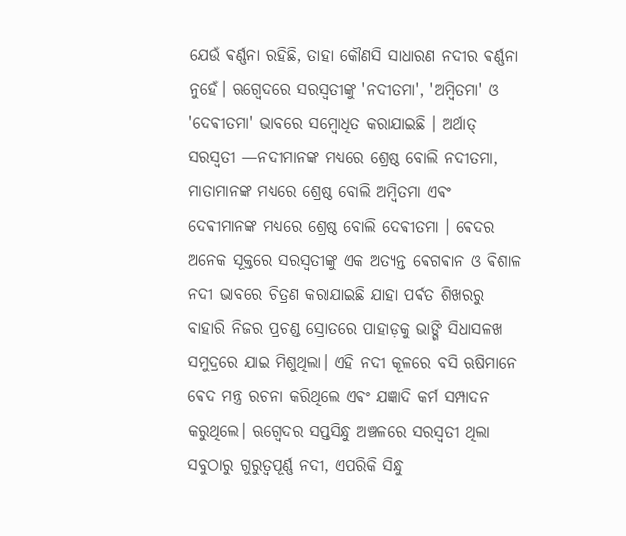ଯେଉଁ ଵର୍ଣ୍ଣନା ରହିଛି, ତାହା କୌଣସି ସାଧାରଣ ନଦୀର ଵର୍ଣ୍ଣନା ନୁହେଁ। ଋଗ୍ଵେଦରେ ସରସ୍ୱତୀଙ୍କୁ 'ନଦୀତମା', 'ଅମ୍ବିତମା' ଓ 'ଦେଵୀତମା' ଭାବରେ ସମ୍ବୋଧିତ କରାଯାଇଛି । ଅର୍ଥାତ୍ ସରସ୍ବତୀ —ନଦୀମାନଙ୍କ ମଧ୍ୟରେ ଶ୍ରେଷ୍ଠ ବୋଲି ନଦୀତମା, ମାତାମାନଙ୍କ ମଧ୍ୟରେ ଶ୍ରେଷ୍ଠ ବୋଲି ଅମ୍ବିତମା ଏଵଂ ଦେଵୀମାନଙ୍କ ମଧ୍ୟରେ ଶ୍ରେଷ୍ଠ ବୋଲି ଦେଵୀତମା । ଵେଦର ଅନେକ ସୂକ୍ତରେ ସରସ୍ୱତୀଙ୍କୁ ଏକ ଅତ୍ୟନ୍ତ ଵେଗଵାନ ଓ ଵିଶାଳ ନଦୀ ଭାବରେ ଚିତ୍ରଣ କରାଯାଇଛି ଯାହା ପର୍ଵତ ଶିଖରରୁ ବାହାରି ନିଜର ପ୍ରଚଣ୍ଡ ସ୍ରୋତରେ ପାହାଡ଼କୁ ଭାଙ୍ଗି ସିଧାସଳଖ ସମୁଦ୍ରରେ ଯାଇ ମିଶୁଥିଲା। ଏହି ନଦୀ କୂଳରେ ବସି ଋଷିମାନେ ଵେଦ ମନ୍ତ୍ର ରଚନା କରିଥିଲେ ଏଵଂ ଯଜ୍ଞାଦି କର୍ମ ସମ୍ପାଦନ କରୁଥିଲେ। ଋଗ୍ଵେଦର ସପ୍ତସିନ୍ଧୁ ଅଞ୍ଚଳରେ ସରସ୍ୱତୀ ଥିଲା ସବୁଠାରୁ ଗୁରୁତ୍ୱପୂର୍ଣ୍ଣ ନଦୀ, ଏପରିକି ସିନ୍ଧୁ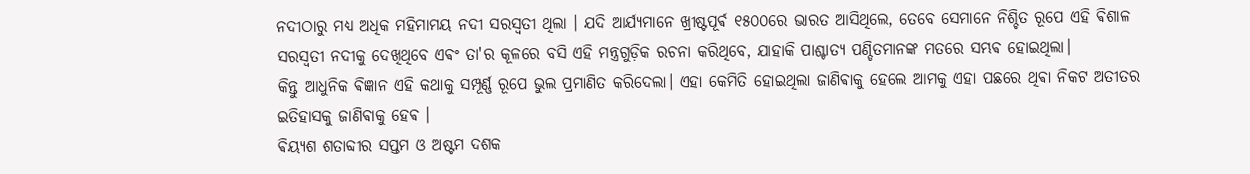ନଦୀଠାରୁ ମଧ୍ୟ ଅଧିକ ମହିମାମୟ ନଦୀ ସରସ୍ଵତୀ ଥିଲା । ଯଦି ଆର୍ଯ୍ୟମାନେ ଖ୍ରୀଷ୍ଟପୂର୍ଵ ୧୫୦୦ରେ ଭାରତ ଆସିଥିଲେ, ତେବେ ସେମାନେ ନିଶ୍ଚିତ ରୂପେ ଏହି ଵିଶାଳ ସରସ୍ୱତୀ ନଦୀକୁ ଦେଖିଥିବେ ଏଵଂ ତା'ର କୂଳରେ ବସି ଏହି ମନ୍ତ୍ରଗୁଡ଼ିକ ରଚନା କରିଥିବେ, ଯାହାକି ପାଶ୍ଚାତ୍ୟ ପଣ୍ଡିତମାନଙ୍କ ମତରେ ସମ୍ଭଵ ହୋଇଥିଲା।
କିନ୍ତୁ ଆଧୁନିକ ଵିଜ୍ଞାନ ଏହି କଥାକୁ ସମ୍ପୂର୍ଣ୍ଣ ରୂପେ ଭୁଲ ପ୍ରମାଣିତ କରିଦେଲା। ଏହା କେମିତି ହୋଇଥିଲା ଜାଣିଵାକୁ ହେଲେ ଆମକୁ ଏହା ପଛରେ ଥିଵା ନିକଟ ଅତୀତର ଇତିହାସକୁ ଜାଣିଵାକୁ ହେଵ ।
ଵିୟ୍ଯଶ ଶତାବ୍ଦୀର ସପ୍ତମ ଓ ଅଷ୍ଟମ ଦଶକ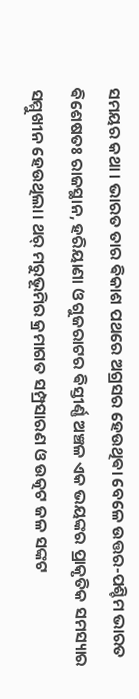ସମୟର କଥା । ଭାରତ ତାର ଵିକାଶ ପଥରେ ଅଗ୍ରସର ହେଉଥିଵା ବେଳେ ଉତ୍ତର-ପଶ୍ଚିମ ଭାରତ ଵିଶେଷତଃ ରାଜସ୍ଥାନ, ହରିୟାଣା ଓ ଗୁଜରାଟର ଵିସ୍ତୀର୍ଣ୍ଣ ଅଞ୍ଚଳ ଏକ ଭୟଙ୍କର ପ୍ରାକୃତିକ ସମସ୍ୟାର ସମ୍ମୁଖୀନ ହେଉଥିଲା। ଥର୍ ମରୁଭୂମିର କ୍ରମାଗତ ସମ୍ପ୍ରସାରଣ ଓ ଉତ୍କଟ ଜଳ ସଙ୍କଟ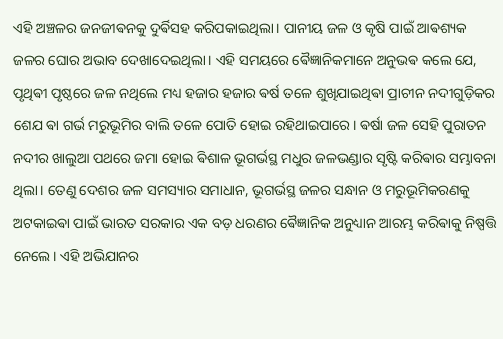ଏହି ଅଞ୍ଚଳର ଜନଜୀଵନକୁ ଦୁର୍ଵିସହ କରିପକାଇଥିଲା। ପାନୀୟ ଜଳ ଓ କୃଷି ପାଇଁ ଆଵଶ୍ୟକ ଜଳର ଘୋର ଅଭାବ ଦେଖାଦେଇଥିଲା। ଏହି ସମୟରେ ଵୈଜ୍ଞାନିକମାନେ ଅନୁଭଵ କଲେ ଯେ, ପୃଥିଵୀ ପୃଷ୍ଠରେ ଜଳ ନଥିଲେ ମଧ୍ୟ ହଜାର ହଜାର ଵର୍ଷ ତଳେ ଶୁଖିଯାଇଥିଵା ପ୍ରାଚୀନ ନଦୀଗୁଡ଼ିକର ଶେଯ ଵା ଗର୍ଭ ମରୁଭୂମିର ବାଲି ତଳେ ପୋତି ହୋଇ ରହିଥାଇପାରେ। ଵର୍ଷା ଜଳ ସେହି ପୁରାତନ ନଦୀର ଖାଲୁଆ ପଥରେ ଜମା ହୋଇ ଵିଶାଳ ଭୂଗର୍ଭସ୍ଥ ମଧୁର ଜଳଭଣ୍ଡାର ସୃଷ୍ଟି କରିଵାର ସମ୍ଭାବନା ଥିଲା। ତେଣୁ ଦେଶର ଜଳ ସମସ୍ୟାର ସମାଧାନ, ଭୂଗର୍ଭସ୍ଥ ଜଳର ସନ୍ଧାନ ଓ ମରୁଭୂମିକରଣକୁ ଅଟକାଇଵା ପାଇଁ ଭାରତ ସରକାର ଏକ ବଡ଼ ଧରଣର ଵୈଜ୍ଞାନିକ ଅନୁଧ୍ୟାନ ଆରମ୍ଭ କରିଵାକୁ ନିଷ୍ପତ୍ତି ନେଲେ। ଏହି ଅଭିଯାନର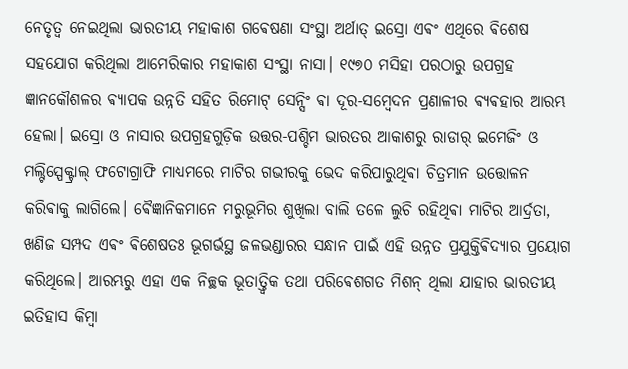ନେତୃତ୍ୱ ନେଇଥିଲା ଭାରତୀୟ ମହାକାଶ ଗଵେଷଣା ସଂସ୍ଥା ଅର୍ଥାତ୍ ଇସ୍ରୋ ଏଵଂ ଏଥିରେ ଵିଶେଷ ସହଯୋଗ କରିଥିଲା ଆମେରିକାର ମହାକାଶ ସଂସ୍ଥା ନାସା। ୧୯୭୦ ମସିହା ପରଠାରୁ ଉପଗ୍ରହ ଜ୍ଞାନକୌଶଳର ଵ୍ୟାପକ ଉନ୍ନତି ସହିତ ରିମୋଟ୍ ସେନ୍ସିଂ ଵା ଦୂର-ସମ୍ବେଦନ ପ୍ରଣାଳୀର ଵ୍ୟଵହାର ଆରମ୍ଭ ହେଲା। ଇସ୍ରୋ ଓ ନାସାର ଉପଗ୍ରହଗୁଡ଼ିକ ଉତ୍ତର-ପଶ୍ଚିମ ଭାରତର ଆକାଶରୁ ରାଡାର୍ ଇମେଜିଂ ଓ ମଲ୍ଟିସ୍ପେକ୍ଟ୍ରାଲ୍ ଫଟୋଗ୍ରାଫି ମାଧ୍ୟମରେ ମାଟିର ଗଭୀରକୁ ଭେଦ କରିପାରୁଥିଵା ଚିତ୍ରମାନ ଉତ୍ତୋଳନ କରିଵାକୁ ଲାଗିଲେ। ଵୈଜ୍ଞାନିକମାନେ ମରୁଭୂମିର ଶୁଖିଲା ବାଲି ତଳେ ଲୁଚି ରହିଥିଵା ମାଟିର ଆର୍ଦ୍ରତା, ଖଣିଜ ସମ୍ପଦ ଏଵଂ ଵିଶେଷତଃ ଭୂଗର୍ଭସ୍ଥ ଜଳଭଣ୍ଡାରର ସନ୍ଧାନ ପାଇଁ ଏହି ଉନ୍ନତ ପ୍ରଯୁକ୍ତିଵିଦ୍ୟାର ପ୍ରୟୋଗ କରିଥିଲେ। ଆରମ୍ଭରୁ ଏହା ଏକ ନିଚ୍ଛକ ଭୂତାତ୍ତ୍ୱିକ ତଥା ପରିଵେଶଗତ ମିଶନ୍ ଥିଲା ଯାହାର ଭାରତୀୟ ଇତିହାସ କିମ୍ବା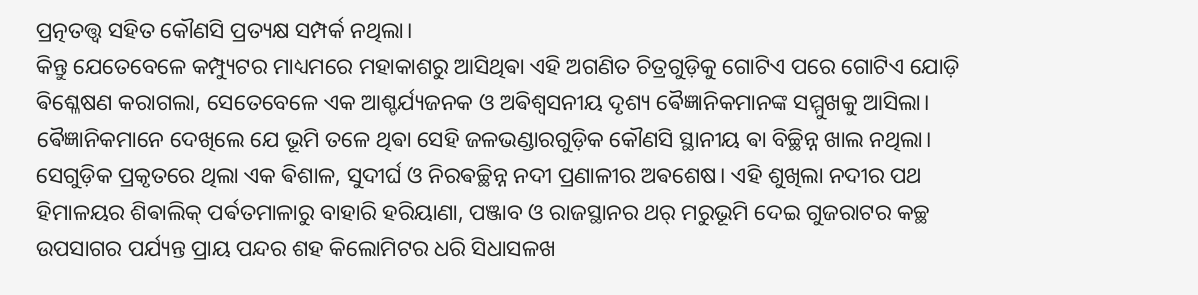ପ୍ରତ୍ନତତ୍ତ୍ୱ ସହିତ କୌଣସି ପ୍ରତ୍ୟକ୍ଷ ସମ୍ପର୍କ ନଥିଲା।
କିନ୍ତୁ ଯେତେବେଳେ କମ୍ପ୍ୟୁଟର ମାଧ୍ୟମରେ ମହାକାଶରୁ ଆସିଥିଵା ଏହି ଅଗଣିତ ଚିତ୍ରଗୁଡ଼ିକୁ ଗୋଟିଏ ପରେ ଗୋଟିଏ ଯୋଡ଼ି ଵିଶ୍ଳେଷଣ କରାଗଲା, ସେତେବେଳେ ଏକ ଆଶ୍ଚର୍ଯ୍ୟଜନକ ଓ ଅଵିଶ୍ୱସନୀୟ ଦୃଶ୍ୟ ଵୈଜ୍ଞାନିକମାନଙ୍କ ସମ୍ମୁଖକୁ ଆସିଲା। ଵୈଜ୍ଞାନିକମାନେ ଦେଖିଲେ ଯେ ଭୂମି ତଳେ ଥିଵା ସେହି ଜଳଭଣ୍ଡାରଗୁଡ଼ିକ କୌଣସି ସ୍ଥାନୀୟ ଵା ବିଚ୍ଛିନ୍ନ ଖାଲ ନଥିଲା। ସେଗୁଡ଼ିକ ପ୍ରକୃତରେ ଥିଲା ଏକ ଵିଶାଳ, ସୁଦୀର୍ଘ ଓ ନିରଵଚ୍ଛିନ୍ନ ନଦୀ ପ୍ରଣାଳୀର ଅଵଶେଷ। ଏହି ଶୁଖିଲା ନଦୀର ପଥ ହିମାଳୟର ଶିଵାଲିକ୍ ପର୍ଵତମାଳାରୁ ବାହାରି ହରିୟାଣା, ପଞ୍ଜାବ ଓ ରାଜସ୍ଥାନର ଥର୍ ମରୁଭୂମି ଦେଇ ଗୁଜରାଟର କଚ୍ଛ ଉପସାଗର ପର୍ଯ୍ୟନ୍ତ ପ୍ରାୟ ପନ୍ଦର ଶହ କିଲୋମିଟର ଧରି ସିଧାସଳଖ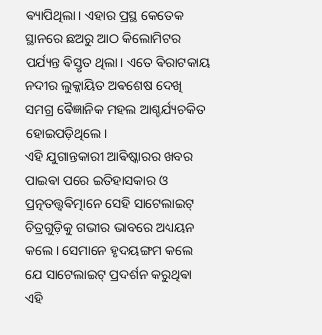ଵ୍ୟାପିଥିଲା। ଏହାର ପ୍ରସ୍ଥ କେତେକ ସ୍ଥାନରେ ଛଅରୁ ଆଠ କିଲୋମିଟର ପର୍ଯ୍ୟନ୍ତ ଵିସ୍ତୃତ ଥିଲା। ଏତେ ଵିରାଟକାୟ ନଦୀର ଲୁକ୍କାୟିତ ଅଵଶେଷ ଦେଖି ସମଗ୍ର ଵୈଜ୍ଞାନିକ ମହଲ ଆଶ୍ଚର୍ଯ୍ୟଚକିତ ହୋଇପଡ଼ିଥିଲେ।
ଏହି ଯୁଗାନ୍ତକାରୀ ଆଵିଷ୍କାରର ଖବର ପାଇଵା ପରେ ଇତିହାସକାର ଓ ପ୍ରତ୍ନତତ୍ତ୍ୱଵିତ୍ମାନେ ସେହି ସାଟେଲାଇଟ୍ ଚିତ୍ରଗୁଡ଼ିକୁ ଗଭୀର ଭାବରେ ଅଧ୍ୟୟନ କଲେ। ସେମାନେ ହୃଦୟଙ୍ଗମ କଲେ ଯେ ସାଟେଲାଇଟ୍ ପ୍ରଦର୍ଶନ କରୁଥିଵା ଏହି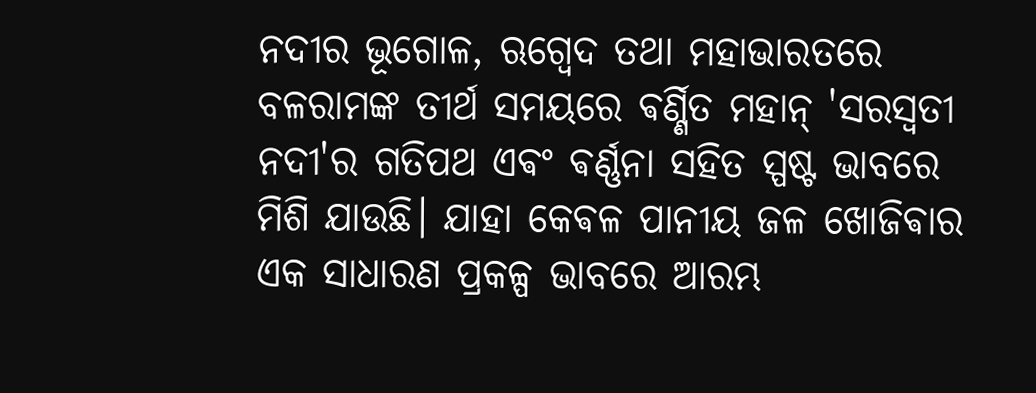ନଦୀର ଭୂଗୋଳ, ଋଗ୍ଵେଦ ତଥା ମହାଭାରତରେ ବଳରାମଙ୍କ ତୀର୍ଥ ସମୟରେ ଵର୍ଣ୍ଣିତ ମହାନ୍ 'ସରସ୍ୱତୀ ନଦୀ'ର ଗତିପଥ ଏଵଂ ଵର୍ଣ୍ଣନା ସହିତ ସ୍ପଷ୍ଟ ଭାବରେ ମିଶି ଯାଉଛି। ଯାହା କେଵଳ ପାନୀୟ ଜଳ ଖୋଜିଵାର ଏକ ସାଧାରଣ ପ୍ରକଳ୍ପ ଭାବରେ ଆରମ୍ଭ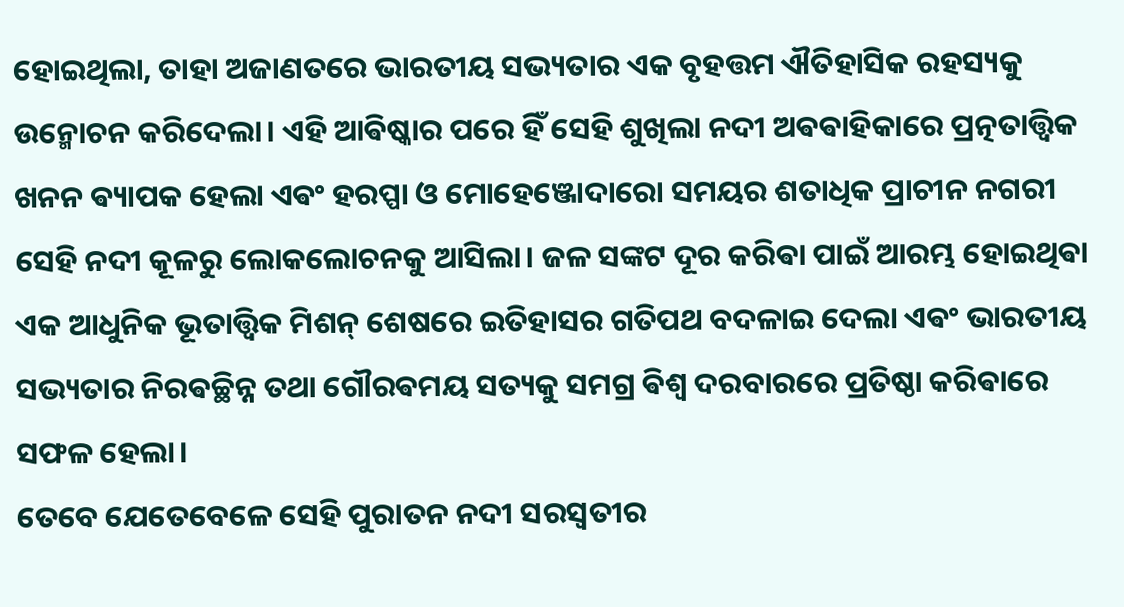ହୋଇଥିଲା, ତାହା ଅଜାଣତରେ ଭାରତୀୟ ସଭ୍ୟତାର ଏକ ବୃହତ୍ତମ ଐତିହାସିକ ରହସ୍ୟକୁ ଉନ୍ମୋଚନ କରିଦେଲା। ଏହି ଆଵିଷ୍କାର ପରେ ହିଁ ସେହି ଶୁଖିଲା ନଦୀ ଅଵଵାହିକାରେ ପ୍ରତ୍ନତାତ୍ତ୍ୱିକ ଖନନ ଵ୍ୟାପକ ହେଲା ଏଵଂ ହରପ୍ପା ଓ ମୋହେଞ୍ଜୋଦାରୋ ସମୟର ଶତାଧିକ ପ୍ରାଚୀନ ନଗରୀ ସେହି ନଦୀ କୂଳରୁ ଲୋକଲୋଚନକୁ ଆସିଲା। ଜଳ ସଙ୍କଟ ଦୂର କରିଵା ପାଇଁ ଆରମ୍ଭ ହୋଇଥିଵା ଏକ ଆଧୁନିକ ଭୂତାତ୍ତ୍ୱିକ ମିଶନ୍ ଶେଷରେ ଇତିହାସର ଗତିପଥ ବଦଳାଇ ଦେଲା ଏଵଂ ଭାରତୀୟ ସଭ୍ୟତାର ନିରଵଚ୍ଛିନ୍ନ ତଥା ଗୌରଵମୟ ସତ୍ୟକୁ ସମଗ୍ର ଵିଶ୍ୱ ଦରବାରରେ ପ୍ରତିଷ୍ଠା କରିଵାରେ ସଫଳ ହେଲା।
ତେବେ ଯେତେବେଳେ ସେହି ପୁରାତନ ନଦୀ ସରସ୍ଵତୀର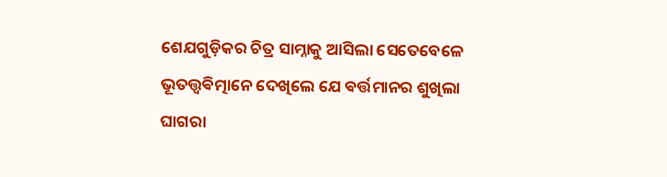ଶେଯଗୁଡ଼ିକର ଚିତ୍ର ସାମ୍ନାକୁ ଆସିଲା ସେତେବେଳେ ଭୂତତ୍ତ୍ୱଵିତ୍ମାନେ ଦେଖିଲେ ଯେ ଵର୍ତ୍ତମାନର ଶୁଖିଲା ଘାଗରା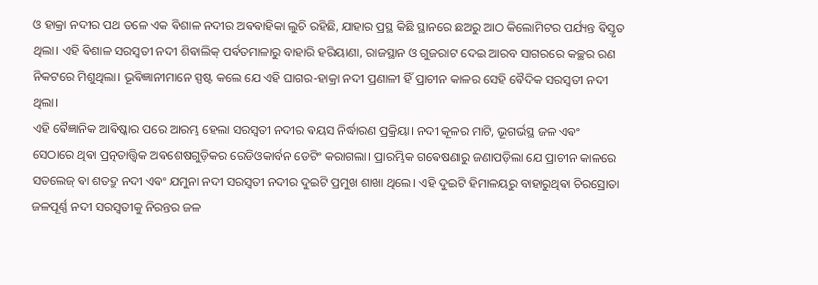ଓ ହାକ୍ରା ନଦୀର ପଥ ତଳେ ଏକ ଵିଶାଳ ନଦୀର ଅଵଵାହିକା ଲୁଚି ରହିଛି, ଯାହାର ପ୍ରସ୍ଥ କିଛି ସ୍ଥାନରେ ଛଅରୁ ଆଠ କିଲୋମିଟର ପର୍ଯ୍ୟନ୍ତ ଵିସ୍ତୃତ ଥିଲା। ଏହି ଵିଶାଳ ସରସ୍ଵତୀ ନଦୀ ଶିଵାଲିକ୍ ପର୍ଵତମାଳାରୁ ବାହାରି ହରିୟାଣା, ରାଜସ୍ଥାନ ଓ ଗୁଜରାଟ ଦେଇ ଆରବ ସାଗରରେ କଚ୍ଛର ରଣ ନିକଟରେ ମିଶୁଥିଲା। ଭୂଵିଜ୍ଞାନୀମାନେ ସ୍ପଷ୍ଟ କଲେ ଯେ ଏହି ଘାଗର-ହାକ୍ରା ନଦୀ ପ୍ରଣାଳୀ ହିଁ ପ୍ରାଚୀନ କାଳର ସେହି ଵୈଦିକ ସରସ୍ୱତୀ ନଦୀ ଥିଲା।
ଏହି ଵୈଜ୍ଞାନିକ ଆଵିଷ୍କାର ପରେ ଆରମ୍ଭ ହେଲା ସରସ୍ଵତୀ ନଦୀର ଵୟସ ନିର୍ଦ୍ଧାରଣ ପ୍ରକ୍ରିୟା। ନଦୀ କୂଳର ମାଟି, ଭୂଗର୍ଭସ୍ଥ ଜଳ ଏଵଂ ସେଠାରେ ଥିଵା ପ୍ରତ୍ନତାତ୍ତ୍ୱିକ ଅଵଶେଷଗୁଡ଼ିକର ରେଡିଓକାର୍ବନ ଡେଟିଂ କରାଗଲା। ପ୍ରାରମ୍ଭିକ ଗଵେଷଣାରୁ ଜଣାପଡ଼ିଲା ଯେ ପ୍ରାଚୀନ କାଳରେ ସତଲେଜ୍ ଵା ଶତଦ୍ରୁ ନଦୀ ଏଵଂ ଯମୁନା ନଦୀ ସରସ୍ୱତୀ ନଦୀର ଦୁଇଟି ପ୍ରମୁଖ ଶାଖା ଥିଲେ। ଏହି ଦୁଇଟି ହିମାଳୟରୁ ବାହାରୁଥିଵା ଚିରସ୍ରୋତା ଜଳପୂର୍ଣ୍ଣ ନଦୀ ସରସ୍ୱତୀକୁ ନିରନ୍ତର ଜଳ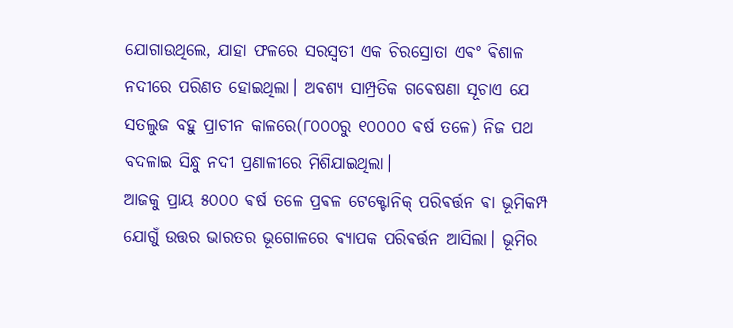ଯୋଗାଉଥିଲେ, ଯାହା ଫଳରେ ସରସ୍ୱତୀ ଏକ ଚିରସ୍ରୋତା ଏଵଂ ଵିଶାଳ ନଦୀରେ ପରିଣତ ହୋଇଥିଲା। ଅଵଶ୍ୟ ସାମ୍ପ୍ରତିକ ଗଵେଷଣା ସୂଚାଏ ଯେ ସତଲୁଜ ବହୁ ପ୍ରାଚୀନ କାଳରେ(୮୦୦୦ରୁ ୧୦୦୦୦ ଵର୍ଷ ତଳେ) ନିଜ ପଥ ବଦଳାଇ ସିନ୍ଧୁ ନଦୀ ପ୍ରଣାଳୀରେ ମିଶିଯାଇଥିଲା।
ଆଜକୁ ପ୍ରାୟ ୫୦୦୦ ଵର୍ଷ ତଳେ ପ୍ରଵଳ ଟେକ୍ଟୋନିକ୍ ପରିଵର୍ତ୍ତନ ଵା ଭୂମିକମ୍ପ ଯୋଗୁଁ ଉତ୍ତର ଭାରତର ଭୂଗୋଳରେ ଵ୍ୟାପକ ପରିଵର୍ତ୍ତନ ଆସିଲା। ଭୂମିର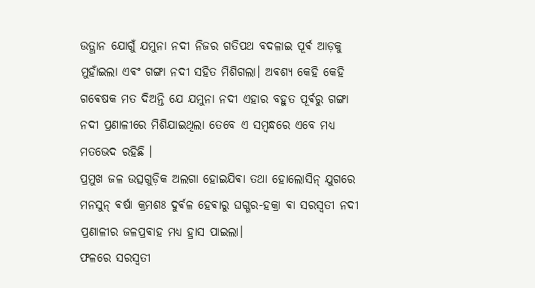ଉତ୍ଥାନ ଯୋଗୁଁ ଯମୁନା ନଦୀ ନିଜର ଗତିପଥ ବଦଳାଇ ପୂର୍ଵ ଆଡ଼କୁ ମୁହାଁଇଲା ଏଵଂ ଗଙ୍ଗା ନଦୀ ସହିତ ମିଶିଗଲା। ଅଵଶ୍ୟ କେହି କେହି ଗଵେଷକ ମତ ଦିଅନ୍ତି ଯେ ଯମୁନା ନଦୀ ଏହାର ବହୁତ ପୂର୍ଵରୁ ଗଙ୍ଗା ନଦୀ ପ୍ରଣାଳୀରେ ମିଶିଯାଇଥିଲା ତେବେ ଏ ସମ୍ବନ୍ଧରେ ଏବେ ମଧ୍ୟ ମତଭେଦ ରହିଛି ।
ପ୍ରମୁଖ ଜଳ ଉତ୍ସଗୁଡ଼ିକ ଅଲଗା ହୋଇଯିଵା ତଥା ହୋଲୋସିନ୍ ଯୁଗରେ ମନସୁନ୍ ଵର୍ଷା କ୍ରମଶଃ ଦୁର୍ଵଳ ହେଵାରୁ ଘଗ୍ଗର-ହକ୍ରା ଵା ସରସ୍ଵତୀ ନଦୀ ପ୍ରଣାଳୀର ଜଳପ୍ରଵାହ ମଧ୍ୟ ହ୍ରାସ ପାଇଲା।
ଫଳରେ ସରସ୍ୱତୀ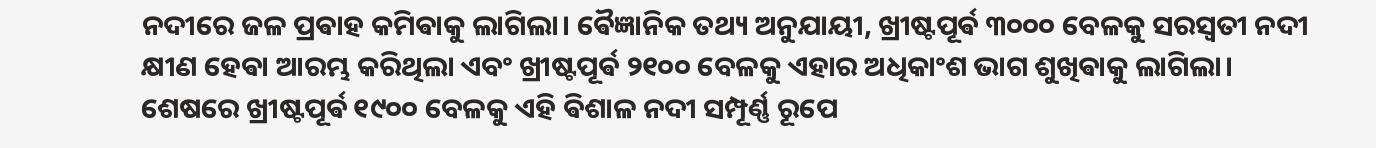ନଦୀରେ ଜଳ ପ୍ରଵାହ କମିଵାକୁ ଲାଗିଲା। ଵୈଜ୍ଞାନିକ ତଥ୍ୟ ଅନୁଯାୟୀ, ଖ୍ରୀଷ୍ଟପୂର୍ଵ ୩୦୦୦ ବେଳକୁ ସରସ୍ୱତୀ ନଦୀ କ୍ଷୀଣ ହେଵା ଆରମ୍ଭ କରିଥିଲା ଏବଂ ଖ୍ରୀଷ୍ଟପୂର୍ଵ ୨୧୦୦ ବେଳକୁ ଏହାର ଅଧିକାଂଶ ଭାଗ ଶୁଖିଵାକୁ ଲାଗିଲା। ଶେଷରେ ଖ୍ରୀଷ୍ଟପୂର୍ଵ ୧୯୦୦ ବେଳକୁ ଏହି ଵିଶାଳ ନଦୀ ସମ୍ପୂର୍ଣ୍ଣ ରୂପେ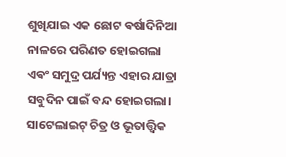ଶୁଖିଯାଇ ଏକ ଛୋଟ ଵର୍ଷାଦିନିଆ ନାଳରେ ପରିଣତ ହୋଇଗଲା ଏଵଂ ସମୁଦ୍ର ପର୍ଯ୍ୟନ୍ତ ଏହାର ଯାତ୍ରା ସବୁଦିନ ପାଇଁ ବନ୍ଦ ହୋଇଗଲା।
ସାଟେଲାଇଟ୍ ଚିତ୍ର ଓ ଭୂତାତ୍ତ୍ୱିକ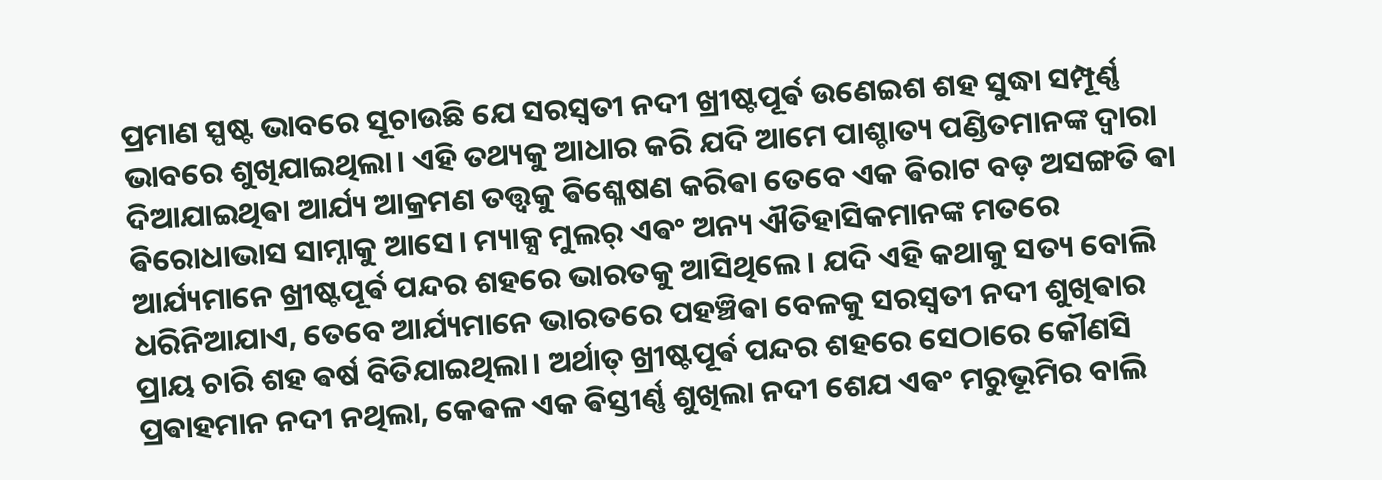ପ୍ରମାଣ ସ୍ପଷ୍ଟ ଭାବରେ ସୂଚାଉଛି ଯେ ସରସ୍ୱତୀ ନଦୀ ଖ୍ରୀଷ୍ଟପୂର୍ଵ ଉଣେଇଶ ଶହ ସୁଦ୍ଧା ସମ୍ପୂର୍ଣ୍ଣ ଭାବରେ ଶୁଖିଯାଇଥିଲା। ଏହି ତଥ୍ୟକୁ ଆଧାର କରି ଯଦି ଆମେ ପାଶ୍ଚାତ୍ୟ ପଣ୍ଡିତମାନଙ୍କ ଦ୍ୱାରା ଦିଆଯାଇଥିଵା ଆର୍ଯ୍ୟ ଆକ୍ରମଣ ତତ୍ତ୍ୱକୁ ଵିଶ୍ଳେଷଣ କରିଵା ତେବେ ଏକ ଵିରାଟ ବଡ଼ ଅସଙ୍ଗତି ଵା ଵିରୋଧାଭାସ ସାମ୍ନାକୁ ଆସେ। ମ୍ୟାକ୍ସ ମୁଲର୍ ଏଵଂ ଅନ୍ୟ ଐତିହାସିକମାନଙ୍କ ମତରେ ଆର୍ଯ୍ୟମାନେ ଖ୍ରୀଷ୍ଟପୂର୍ଵ ପନ୍ଦର ଶହରେ ଭାରତକୁ ଆସିଥିଲେ। ଯଦି ଏହି କଥାକୁ ସତ୍ୟ ବୋଲି ଧରିନିଆଯାଏ, ତେବେ ଆର୍ଯ୍ୟମାନେ ଭାରତରେ ପହଞ୍ଚିଵା ବେଳକୁ ସରସ୍ୱତୀ ନଦୀ ଶୁଖିଵାର ପ୍ରାୟ ଚାରି ଶହ ଵର୍ଷ ବିତିଯାଇଥିଲା। ଅର୍ଥାତ୍ ଖ୍ରୀଷ୍ଟପୂର୍ଵ ପନ୍ଦର ଶହରେ ସେଠାରେ କୌଣସି ପ୍ରଵାହମାନ ନଦୀ ନଥିଲା, କେଵଳ ଏକ ଵିସ୍ତୀର୍ଣ୍ଣ ଶୁଖିଲା ନଦୀ ଶେଯ ଏଵଂ ମରୁଭୂମିର ବାଲି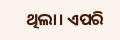ଥିଲା। ଏପରି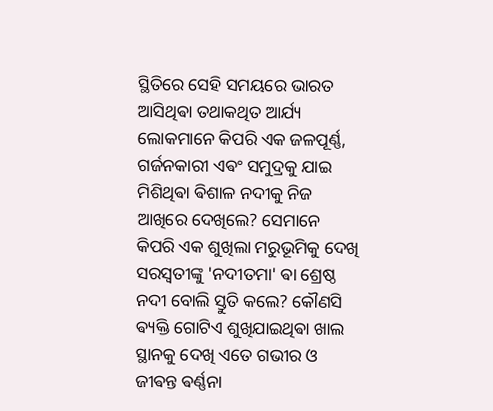ସ୍ଥିତିରେ ସେହି ସମୟରେ ଭାରତ ଆସିଥିଵା ତଥାକଥିତ ଆର୍ଯ୍ୟ ଲୋକମାନେ କିପରି ଏକ ଜଳପୂର୍ଣ୍ଣ, ଗର୍ଜନକାରୀ ଏଵଂ ସମୁଦ୍ରକୁ ଯାଇ ମିଶିଥିଵା ଵିଶାଳ ନଦୀକୁ ନିଜ ଆଖିରେ ଦେଖିଲେ? ସେମାନେ କିପରି ଏକ ଶୁଖିଲା ମରୁଭୂମିକୁ ଦେଖି ସରସ୍ୱତୀଙ୍କୁ 'ନଦୀତମା' ଵା ଶ୍ରେଷ୍ଠ ନଦୀ ବୋଲି ସ୍ତୁତି କଲେ? କୌଣସି ଵ୍ୟକ୍ତି ଗୋଟିଏ ଶୁଖିଯାଇଥିଵା ଖାଲ ସ୍ଥାନକୁ ଦେଖି ଏତେ ଗଭୀର ଓ ଜୀଵନ୍ତ ଵର୍ଣ୍ଣନା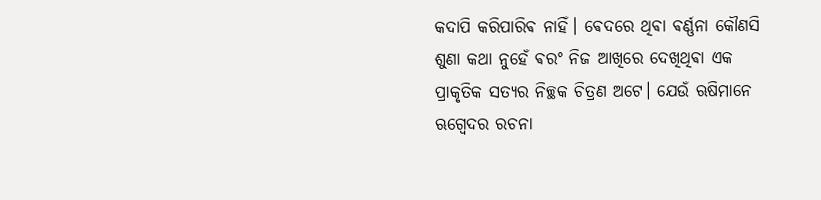କଦାପି କରିପାରିଵ ନାହିଁ। ଵେଦରେ ଥିଵା ଵର୍ଣ୍ଣନା କୌଣସି ଶୁଣା କଥା ନୁହେଁ ଵରଂ ନିଜ ଆଖିରେ ଦେଖିଥିଵା ଏକ ପ୍ରାକୃତିକ ସତ୍ୟର ନିଚ୍ଛକ ଚିତ୍ରଣ ଅଟେ। ଯେଉଁ ଋଷିମାନେ ଋଗ୍ଵେଦର ରଚନା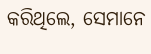କରିଥିଲେ, ସେମାନେ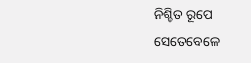ନିଶ୍ଚିତ ରୂପେ ସେତେବେଳେ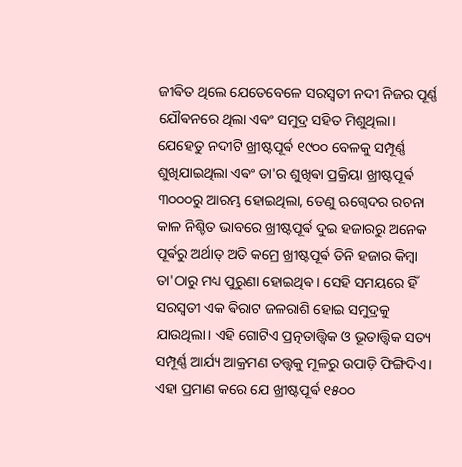ଜୀଵିତ ଥିଲେ ଯେତେବେଳେ ସରସ୍ୱତୀ ନଦୀ ନିଜର ପୂର୍ଣ୍ଣ ଯୌଵନରେ ଥିଲା ଏଵଂ ସମୁଦ୍ର ସହିତ ମିଶୁଥିଲା। ଯେହେତୁ ନଦୀଟି ଖ୍ରୀଷ୍ଟପୂର୍ଵ ୧୯୦୦ ବେଳକୁ ସମ୍ପୂର୍ଣ୍ଣ ଶୁଖିଯାଇଥିଲା ଏଵଂ ତା'ର ଶୁଖିଵା ପ୍ରକ୍ରିୟା ଖ୍ରୀଷ୍ଟପୂର୍ଵ ୩୦୦୦ରୁ ଆରମ୍ଭ ହୋଇଥିଲା, ତେଣୁ ଋଗ୍ଵେଦର ରଚନା କାଳ ନିଶ୍ଚିତ ଭାବରେ ଖ୍ରୀଷ୍ଟପୂର୍ଵ ଦୁଇ ହଜାରରୁ ଅନେକ ପୂର୍ଵରୁ ଅର୍ଥାତ୍ ଅତି କମ୍ରେ ଖ୍ରୀଷ୍ଟପୂର୍ଵ ତିନି ହଜାର କିମ୍ବା ତା'ଠାରୁ ମଧ୍ୟ ପୁରୁଣା ହୋଇଥିଵ। ସେହି ସମୟରେ ହିଁ ସରସ୍ୱତୀ ଏକ ଵିରାଟ ଜଳରାଶି ହୋଇ ସମୁଦ୍ରକୁ ଯାଉଥିଲା। ଏହି ଗୋଟିଏ ପ୍ରତ୍ନତାତ୍ତ୍ୱିକ ଓ ଭୂତାତ୍ତ୍ୱିକ ସତ୍ୟ ସମ୍ପୂର୍ଣ୍ଣ ଆର୍ଯ୍ୟ ଆକ୍ରମଣ ତତ୍ତ୍ୱକୁ ମୂଳରୁ ଉପାଡ଼ି ଫିଙ୍ଗିଦିଏ। ଏହା ପ୍ରମାଣ କରେ ଯେ ଖ୍ରୀଷ୍ଟପୂର୍ଵ ୧୫୦୦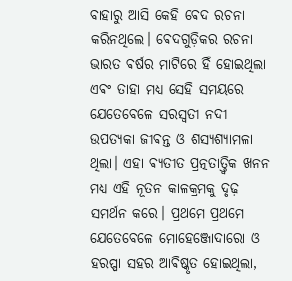ବାହାରୁ ଆସି କେହି ଵେଦ ରଚନା କରିନଥିଲେ। ଵେଦଗୁଡ଼ିକର ରଚନା ଭାରତ ଵର୍ଷର ମାଟିରେ ହିଁ ହୋଇଥିଲା ଏଵଂ ତାହା ମଧ୍ୟ ସେହି ସମୟରେ ଯେତେବେଳେ ସରସ୍ୱତୀ ନଦୀ ଉପତ୍ୟକା ଜୀଵନ୍ତ ଓ ଶସ୍ୟଶ୍ୟାମଳା ଥିଲା। ଏହା ଵ୍ୟତୀତ ପ୍ରତ୍ନତାତ୍ତ୍ୱିକ ଖନନ ମଧ୍ୟ ଏହି ନୂତନ କାଳକ୍ରମକୁ ଦୃଢ଼ ସମର୍ଥନ କରେ। ପ୍ରଥମେ ପ୍ରଥମେ ଯେତେବେଳେ ମୋହେଞ୍ଜୋଦାରୋ ଓ ହରପ୍ପା ସହର ଆଵିଷ୍କୃତ ହୋଇଥିଲା,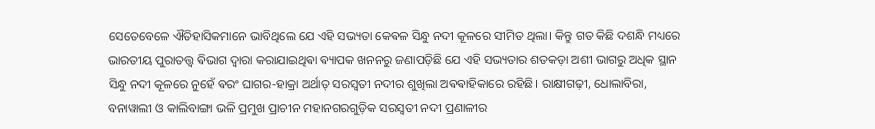ସେତେବେଳେ ଐତିହାସିକମାନେ ଭାବିଥିଲେ ଯେ ଏହି ସଭ୍ୟତା କେଵଳ ସିନ୍ଧୁ ନଦୀ କୂଳରେ ସୀମିତ ଥିଲା। କିନ୍ତୁ ଗତ କିଛି ଦଶନ୍ଧି ମଧ୍ୟରେ ଭାରତୀୟ ପୁରାତତ୍ତ୍ୱ ଵିଭାଗ ଦ୍ୱାରା କରାଯାଇଥିଵା ଵ୍ୟାପକ ଖନନରୁ ଜଣାପଡ଼ିଛି ଯେ ଏହି ସଭ୍ୟତାର ଶତକଡ଼ା ଅଶୀ ଭାଗରୁ ଅଧିକ ସ୍ଥାନ ସିନ୍ଧୁ ନଦୀ କୂଳରେ ନୁହେଁ ଵରଂ ଘାଗର-ହାକ୍ରା ଅର୍ଥାତ୍ ସରସ୍ୱତୀ ନଦୀର ଶୁଖିଲା ଅଵଵାହିକାରେ ରହିଛି। ରାକ୍ଷୀଗଢ଼ୀ, ଧୋଲାବିରା, ବନାୱାଲୀ ଓ କାଲିବାଙ୍ଗା ଭଳି ପ୍ରମୁଖ ପ୍ରାଚୀନ ମହାନଗରଗୁଡ଼ିକ ସରସ୍ୱତୀ ନଦୀ ପ୍ରଣାଳୀର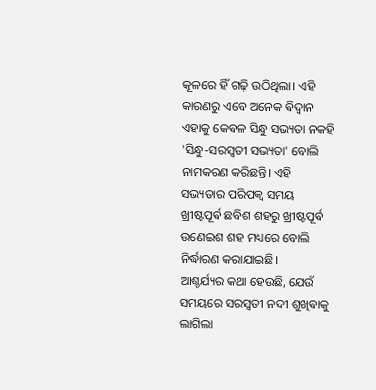କୂଳରେ ହିଁ ଗଢ଼ି ଉଠିଥିଲା। ଏହି କାରଣରୁ ଏବେ ଅନେକ ଵିଦ୍ୱାନ ଏହାକୁ କେଵଳ ସିନ୍ଧୁ ସଭ୍ୟତା ନକହି 'ସିନ୍ଧୁ-ସରସ୍ୱତୀ ସଭ୍ୟତା' ବୋଲି ନାମକରଣ କରିଛନ୍ତି। ଏହି ସଭ୍ୟତାର ପରିପକ୍ୱ ସମୟ ଖ୍ରୀଷ୍ଟପୂର୍ଵ ଛବିଶ ଶହରୁ ଖ୍ରୀଷ୍ଟପୂର୍ଵ ଉଣେଇଶ ଶହ ମଧ୍ୟରେ ବୋଲି ନିର୍ଦ୍ଧାରଣ କରାଯାଇଛି।
ଆଶ୍ଚର୍ଯ୍ୟର କଥା ହେଉଛି, ଯେଉଁ ସମୟରେ ସରସ୍ୱତୀ ନଦୀ ଶୁଖିଵାକୁ ଲାଗିଲା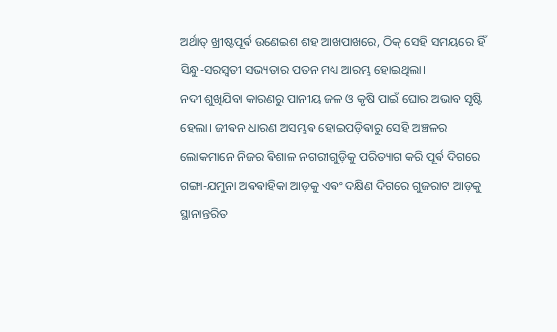ଅର୍ଥାତ୍ ଖ୍ରୀଷ୍ଟପୂର୍ଵ ଉଣେଇଶ ଶହ ଆଖପାଖରେ, ଠିକ୍ ସେହି ସମୟରେ ହିଁ ସିନ୍ଧୁ-ସରସ୍ୱତୀ ସଭ୍ୟତାର ପତନ ମଧ୍ୟ ଆରମ୍ଭ ହୋଇଥିଲା।
ନଦୀ ଶୁଖିଯିବା କାରଣରୁ ପାନୀୟ ଜଳ ଓ କୃଷି ପାଇଁ ଘୋର ଅଭାବ ସୃଷ୍ଟି ହେଲା। ଜୀଵନ ଧାରଣ ଅସମ୍ଭଵ ହୋଇପଡ଼ିଵାରୁ ସେହି ଅଞ୍ଚଳର ଲୋକମାନେ ନିଜର ଵିଶାଳ ନଗରୀଗୁଡ଼ିକୁ ପରିତ୍ୟାଗ କରି ପୂର୍ଵ ଦିଗରେ ଗଙ୍ଗା-ଯମୁନା ଅଵଵାହିକା ଆଡ଼କୁ ଏଵଂ ଦକ୍ଷିଣ ଦିଗରେ ଗୁଜରାଟ ଆଡ଼କୁ ସ୍ଥାନାନ୍ତରିତ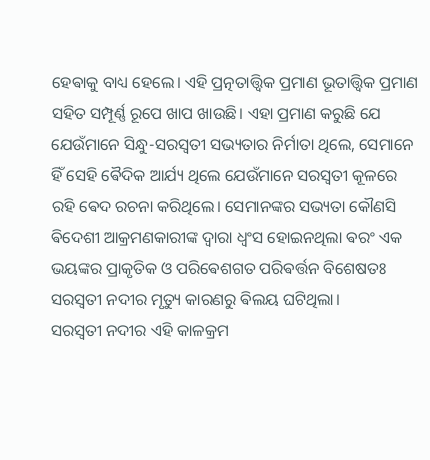ହେଵାକୁ ବାଧ୍ୟ ହେଲେ। ଏହି ପ୍ରତ୍ନତାତ୍ତ୍ୱିକ ପ୍ରମାଣ ଭୂତାତ୍ତ୍ୱିକ ପ୍ରମାଣ ସହିତ ସମ୍ପୂର୍ଣ୍ଣ ରୂପେ ଖାପ ଖାଉଛି। ଏହା ପ୍ରମାଣ କରୁଛି ଯେ ଯେଉଁମାନେ ସିନ୍ଧୁ-ସରସ୍ୱତୀ ସଭ୍ୟତାର ନିର୍ମାତା ଥିଲେ, ସେମାନେ ହିଁ ସେହି ଵୈଦିକ ଆର୍ଯ୍ୟ ଥିଲେ ଯେଉଁମାନେ ସରସ୍ୱତୀ କୂଳରେ ରହି ଵେଦ ରଚନା କରିଥିଲେ। ସେମାନଙ୍କର ସଭ୍ୟତା କୌଣସି ଵିଦେଶୀ ଆକ୍ରମଣକାରୀଙ୍କ ଦ୍ୱାରା ଧ୍ୱଂସ ହୋଇନଥିଲା ଵରଂ ଏକ ଭୟଙ୍କର ପ୍ରାକୃତିକ ଓ ପରିଵେଶଗତ ପରିଵର୍ତ୍ତନ ବିଶେଷତଃ ସରସ୍ୱତୀ ନଦୀର ମୃତ୍ୟୁ କାରଣରୁ ଵିଲୟ ଘଟିଥିଲା।
ସରସ୍ୱତୀ ନଦୀର ଏହି କାଳକ୍ରମ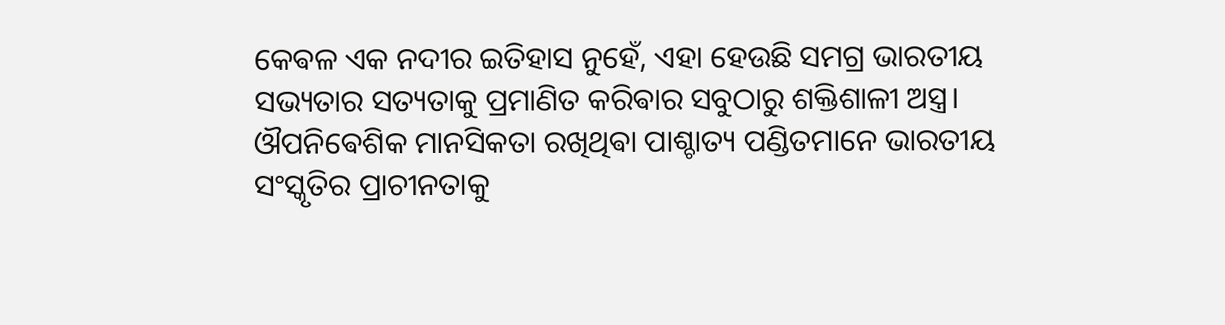କେଵଳ ଏକ ନଦୀର ଇତିହାସ ନୁହେଁ, ଏହା ହେଉଛି ସମଗ୍ର ଭାରତୀୟ ସଭ୍ୟତାର ସତ୍ୟତାକୁ ପ୍ରମାଣିତ କରିଵାର ସବୁଠାରୁ ଶକ୍ତିଶାଳୀ ଅସ୍ତ୍ର। ଔପନିଵେଶିକ ମାନସିକତା ରଖିଥିଵା ପାଶ୍ଚାତ୍ୟ ପଣ୍ଡିତମାନେ ଭାରତୀୟ ସଂସ୍କୃତିର ପ୍ରାଚୀନତାକୁ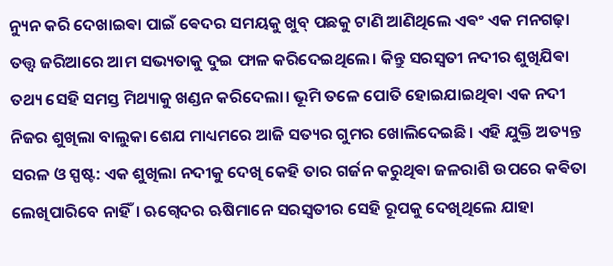ନ୍ୟୁନ କରି ଦେଖାଇଵା ପାଇଁ ଵେଦର ସମୟକୁ ଖୁବ୍ ପଛକୁ ଟାଣି ଆଣିଥିଲେ ଏଵଂ ଏକ ମନଗଢ଼ା ତତ୍ତ୍ୱ ଜରିଆରେ ଆମ ସଭ୍ୟତାକୁ ଦୁଇ ଫାଳ କରିଦେଇଥିଲେ। କିନ୍ତୁ ସରସ୍ୱତୀ ନଦୀର ଶୁଖିଯିଵା ତଥ୍ୟ ସେହି ସମସ୍ତ ମିଥ୍ୟାକୁ ଖଣ୍ଡନ କରିଦେଲା। ଭୂମି ତଳେ ପୋତି ହୋଇଯାଇଥିଵା ଏକ ନଦୀ ନିଜର ଶୁଖିଲା ବାଲୁକା ଶେଯ ମାଧ୍ୟମରେ ଆଜି ସତ୍ୟର ଗୁମର ଖୋଲିଦେଇଛି। ଏହି ଯୁକ୍ତି ଅତ୍ୟନ୍ତ ସରଳ ଓ ସ୍ପଷ୍ଟ: ଏକ ଶୁଖିଲା ନଦୀକୁ ଦେଖି କେହି ତାର ଗର୍ଜନ କରୁଥିଵା ଜଳରାଶି ଉପରେ କଵିତା ଲେଖିପାରିବେ ନାହିଁ। ଋଗ୍ଵେଦର ଋଷିମାନେ ସରସ୍ୱତୀର ସେହି ରୂପକୁ ଦେଖିଥିଲେ ଯାହା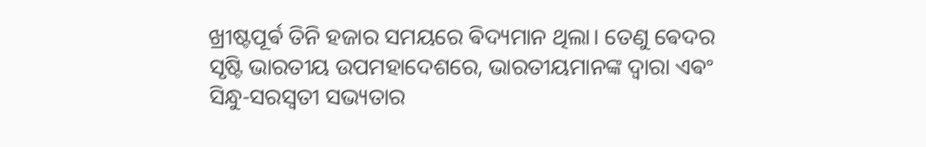ଖ୍ରୀଷ୍ଟପୂର୍ଵ ତିନି ହଜାର ସମୟରେ ଵିଦ୍ୟମାନ ଥିଲା। ତେଣୁ ଵେଦର ସୃଷ୍ଟି ଭାରତୀୟ ଉପମହାଦେଶରେ, ଭାରତୀୟମାନଙ୍କ ଦ୍ୱାରା ଏଵଂ ସିନ୍ଧୁ-ସରସ୍ୱତୀ ସଭ୍ୟତାର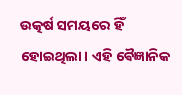ଉତ୍କର୍ଷ ସମୟରେ ହିଁ ହୋଇଥିଲା। ଏହି ଵୈଜ୍ଞାନିକ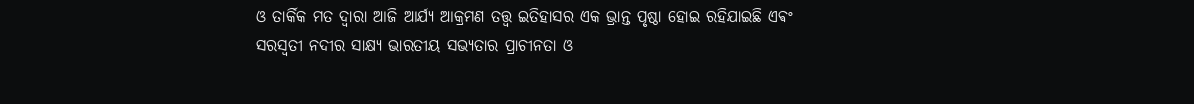ଓ ତାର୍କିକ ମତ ଦ୍ୱାରା ଆଜି ଆର୍ଯ୍ୟ ଆକ୍ରମଣ ତତ୍ତ୍ୱ ଇତିହାସର ଏକ ଭ୍ରାନ୍ତ ପୃଷ୍ଠା ହୋଇ ରହିଯାଇଛି ଏଵଂ ସରସ୍ୱତୀ ନଦୀର ସାକ୍ଷ୍ୟ ଭାରତୀୟ ସଭ୍ୟତାର ପ୍ରାଚୀନତା ଓ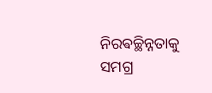ନିରଵଚ୍ଛିନ୍ନତାକୁ ସମଗ୍ର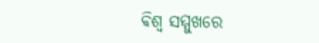ଵିଶ୍ୱ ସମ୍ମୁଖରେ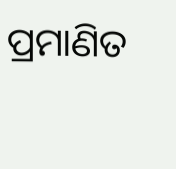ପ୍ରମାଣିତ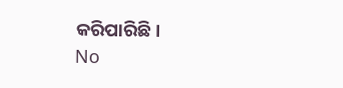କରିପାରିଛି।
No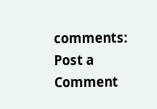comments:
Post a Comment